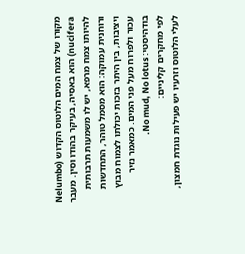מקורו של צמח המים הלוטוס הקדוש (Nelumbo nucifera) הוא באסיה, בעיקר בהודו וסין. מעבר להיותו צמח מרפא, יש לו משמעות תרבותית ורוחנית עמוקה: הוא מסמל טוהר, התחדשות ויציבות, בין היתר בזכות יכולתו לצמוח מבוץ עכור ולפרוח מעל פני המים. כמאמר נזיר בודהיסטי: No mud, No lotus.
לפי מחקרים קליניים:
לעלי הלוטוס וזרעיו יש פעילות נוגדת חמצון,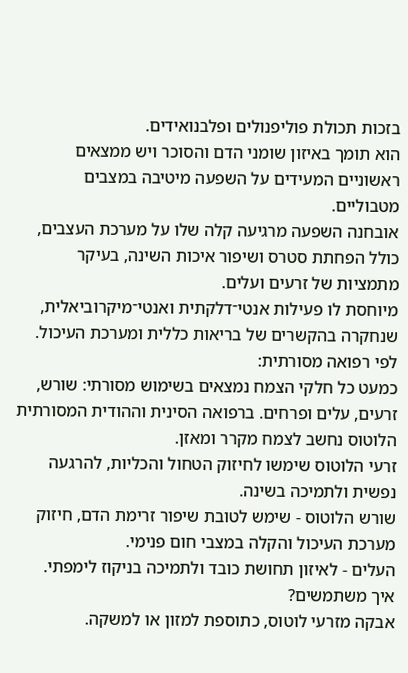בזכות תכולת פוליפנולים ופלבנואידים.
הוא תומך באיזון שומני הדם והסוכר ויש ממצאים ראשוניים המעידים על השפעה מיטיבה במצבים מטבוליים.
אובחנה השפעה מרגיעה קלה שלו על מערכת העצבים, כולל הפחתת סטרס ושיפור איכות השינה, בעיקר מתמציות של זרעים ועלים.
מיוחסת לו פעילות אנטי־דלקתית ואנטי־מיקרוביאלית, שנחקרה בהקשרים של בריאות כללית ומערכת העיכול.
לפי רפואה מסורתית:
כמעט כל חלקי הצמח נמצאים בשימוש מסורתי: שורש, זרעים, עלים ופרחים. ברפואה הסינית וההודית המסורתית הלוטוס נחשב לצמח מקרר ומאזן.
זרעי הלוטוס שימשו לחיזוק הטחול והכליות, להרגעה נפשית ולתמיכה בשינה.
שורש הלוטוס - שימש לטובת שיפור זרימת הדם, חיזוק מערכת העיכול והקלה במצבי חום פנימי.
העלים - לאיזון תחושת כובד ולתמיכה בניקוז לימפתי.
איך משתמשים?
אבקה מזרעי לוטוס, כתוספת למזון או למשקה.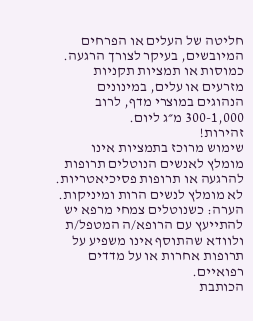חליטה של העלים או הפרחים המיובשים, בעיקר לצורך הרגעה.
כמוסות או תמציות תקניות מזרעים או עלים, במינונים הנהוגים במוצרי מדף, לרוב 300-1,000 מ״ג ליום.
זהירות!
שימוש מרוכז בתמציות אינו מומלץ לאנשים הנוטלים תרופות להרגעה או תרופות פסיכיאטריות.
לא מומלץ לנשים הרות ומיניקות.
הערה: כשנוטלים צמחי מרפא יש להתייעץ עם הרופא/ה המטפל/ת ולוודא שהתוסף אינו משפיע על תרופות אחרות או על מדדים רפואיים.
הכותבת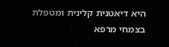היא דיאטנית קלינית ומטפלת בצמחי מרפא